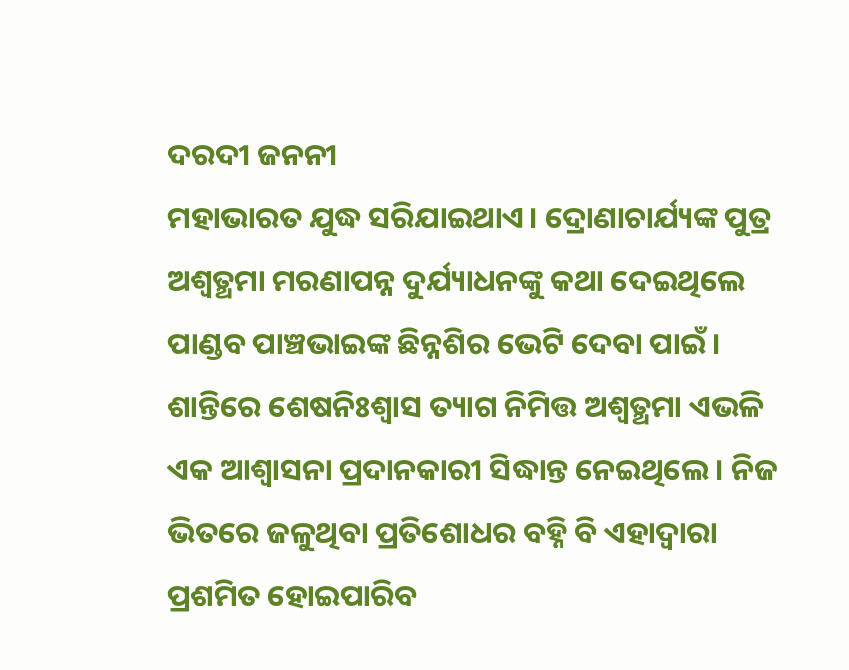ଦରଦୀ ଜନନୀ
ମହାଭାରତ ଯୁଦ୍ଧ ସରିଯାଇଥାଏ। ଦ୍ରୋଣାଚାର୍ଯ୍ୟଙ୍କ ପୁତ୍ର ଅଶ୍ବତ୍ଥମା ମରଣାପନ୍ନ ଦୁର୍ଯ୍ୟାଧନଙ୍କୁ କଥା ଦେଇଥିଲେ ପାଣ୍ଡବ ପାଞ୍ଚଭାଇଙ୍କ ଛିନ୍ନଶିର ଭେଟି ଦେବା ପାଇଁ। ଶାନ୍ତିରେ ଶେଷନିଃଶ୍ବାସ ତ୍ୟାଗ ନିମିତ୍ତ ଅଶ୍ବତ୍ଥମା ଏଭଳି ଏକ ଆଶ୍ବାସନା ପ୍ରଦାନକାରୀ ସିଦ୍ଧାନ୍ତ ନେଇଥିଲେ। ନିଜ ଭିତରେ ଜଳୁଥିବା ପ୍ରତିଶୋଧର ବହ୍ନି ବି ଏହାଦ୍ବାରା ପ୍ରଶମିତ ହୋଇପାରିବ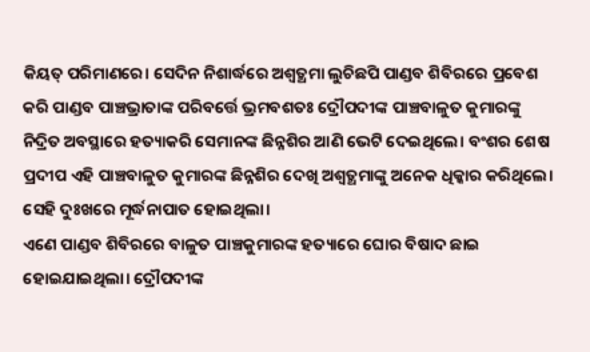କିୟତ୍ ପରିମାଣରେ। ସେଦିନ ନିଶାର୍ଦ୍ଧରେ ଅଶ୍ବତ୍ଥମା ଲୁଚିଛପି ପାଣ୍ଡବ ଶିବିରରେ ପ୍ରବେଶ କରି ପାଣ୍ଡବ ପାଞ୍ଚଭ୍ରାତାଙ୍କ ପରିବର୍ତ୍ତେ ଭ୍ରମବଶତଃ ଦ୍ରୌପଦୀଙ୍କ ପାଞ୍ଚବାଳୁତ କୁମାରଙ୍କୁ ନିଦ୍ରିତ ଅବସ୍ଥାରେ ହତ୍ୟାକରି ସେମାନଙ୍କ ଛିନ୍ନଶିର ଆଣି ଭେଟି ଦେଇଥିଲେ। ବଂଶର ଶେଷ ପ୍ରଦୀପ ଏହି ପାଞ୍ଚବାଳୁତ କୁମାରଙ୍କ ଛିନ୍ନଶିର ଦେଖି ଅଶ୍ବତ୍ଥମାଙ୍କୁ ଅନେକ ଧିକ୍କାର କରିଥିଲେ। ସେହି ଦୁଃଖରେ ମୂର୍ଦ୍ଧନାପାତ ହୋଇଥିଲା।
ଏଣେ ପାଣ୍ଡବ ଶିବିରରେ ବାଳୁତ ପାଞ୍ଚକୁମାରଙ୍କ ହତ୍ୟାରେ ଘୋର ବିଷାଦ ଛାଇ ହୋଇଯାଇଥିଲା। ଦ୍ରୌପଦୀଙ୍କ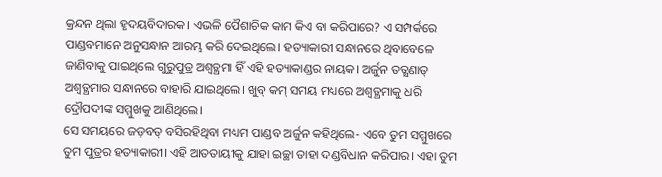କ୍ରନ୍ଦନ ଥିଲା ହୃଦୟବିଦାରକ। ଏଭଳି ପୈଶାଚିକ କାମ କିଏ ବା କରିପାରେ? ଏ ସମ୍ପର୍କରେ ପାଣ୍ଡବମାନେ ଅନୁସନ୍ଧାନ ଆରମ୍ଭ କରି ଦେଇଥିଲେ। ହତ୍ୟାକାରୀ ସନ୍ଧାନରେ ଥିବାବେଳେ ଜାଣିବାକୁ ପାଇଥିଲେ ଗୁରୁପୁତ୍ର ଅଶ୍ବତ୍ଥମା ହିଁ ଏହି ହତ୍ୟାକାଣ୍ଡର ନାୟକ। ଅର୍ଜୁନ ତତ୍କ୍ଷଣାତ୍ ଅଶ୍ବତ୍ଥମାର ସନ୍ଧାନରେ ବାହାରି ଯାଇଥିଲେ। ଖୁବ୍ କମ୍ ସମୟ ମଧ୍ୟରେ ଅଶ୍ବତ୍ଥମାକୁ ଧରି ଦ୍ରୌପଦୀଙ୍କ ସମ୍ମୁଖକୁ ଆଣିଥିଲେ।
ସେ ସମୟରେ ଜଡ଼ବତ୍ ବସିରହିଥିବା ମଧ୍ୟମ ପାଣ୍ଡବ ଅର୍ଜୁନ କହିଥିଲେ- ଏବେ ତୁମ ସମ୍ମୁଖରେ ତୁମ ପୁତ୍ରର ହତ୍ୟାକାରୀ। ଏହି ଆତତାୟୀକୁ ଯାହା ଇଚ୍ଛା ତାହା ଦଣ୍ଡବିଧାନ କରିପାର। ଏହା ତୁମ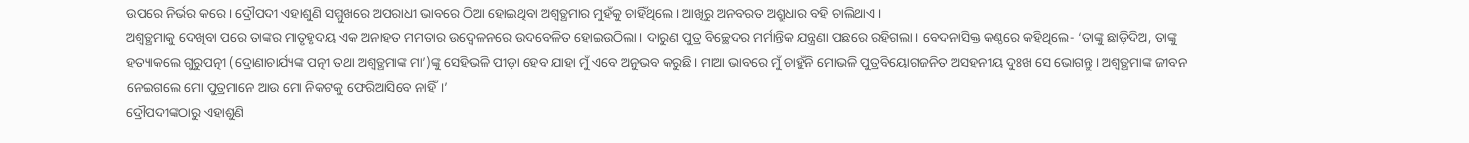ଉପରେ ନିର୍ଭର କରେ। ଦ୍ରୌପଦୀ ଏହାଶୁଣି ସମ୍ମୁଖରେ ଅପରାଧୀ ଭାବରେ ଠିଆ ହୋଇଥିବା ଅଶ୍ବତ୍ଥମାର ମୁହଁକୁ ଚାହିଁଥିଲେ। ଆଖିରୁ ଅନବରତ ଅଶ୍ରୁଧାର ବହି ଚାଲିଥାଏ।
ଅଶ୍ବତ୍ଥମାକୁ ଦେଖିବା ପରେ ତାଙ୍କର ମାତୃହୃଦୟ ଏକ ଅନାହତ ମମତାର ଉଦ୍ବେଳନରେ ଉଦବେଳିତ ହୋଇଉଠିଲା। ଦାରୁଣ ପୁତ୍ର ବିଚ୍ଛେଦର ମର୍ମାନ୍ତିକ ଯନ୍ତ୍ରଣା ପଛରେ ରହିଗଲା। ବେଦନାସିକ୍ତ କଣ୍ଠରେ କହିଥିଲେ- ‘ତାଙ୍କୁ ଛାଡ଼ିଦିଅ, ତାଙ୍କୁ ହତ୍ୟାକଲେ ଗୁରୁପତ୍ନୀ (ଦ୍ରୋଣାଚାର୍ଯ୍ୟଙ୍କ ପତ୍ନୀ ତଥା ଅଶ୍ବତ୍ଥମାଙ୍କ ମା’)ଙ୍କୁ ସେହିଭଳି ପୀଡ଼ା ହେବ ଯାହା ମୁଁ ଏବେ ଅନୁଭବ କରୁଛି। ମାଆ ଭାବରେ ମୁଁ ଚାହୁଁନି ମୋଭଳି ପୁତ୍ରବିୟୋଗଜନିତ ଅସହନୀୟ ଦୁଃଖ ସେ ଭୋଗନ୍ତୁ। ଅଶ୍ବତ୍ଥମାଙ୍କ ଜୀବନ ନେଇଗଲେ ମୋ ପୁତ୍ରମାନେ ଆଉ ମୋ ନିକଟକୁ ଫେରିଆସିବେ ନାହିଁ।’
ଦ୍ରୌପଦୀଙ୍କଠାରୁ ଏହାଶୁଣି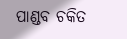ପାଣ୍ଡବ ଚକିତ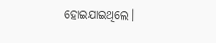ହୋଇଯାଇଥିଲେ।